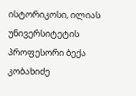ისტორიკოსი, ილიას უნივერსიტეტის პროფესორი ბექა კობახიძე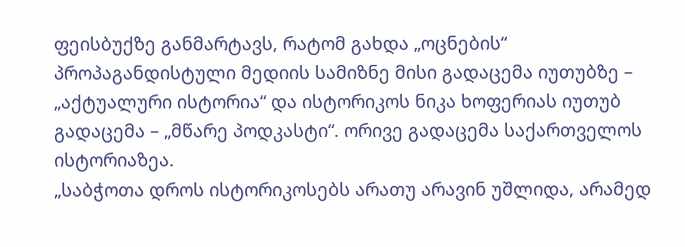ფეისბუქზე განმარტავს, რატომ გახდა „ოცნების“ პროპაგანდისტული მედიის სამიზნე მისი გადაცემა იუთუბზე – „აქტუალური ისტორია“ და ისტორიკოს ნიკა ხოფერიას იუთუბ გადაცემა – „მწარე პოდკასტი“. ორივე გადაცემა საქართველოს ისტორიაზეა.
„საბჭოთა დროს ისტორიკოსებს არათუ არავინ უშლიდა, არამედ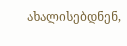ახალისებდნენ,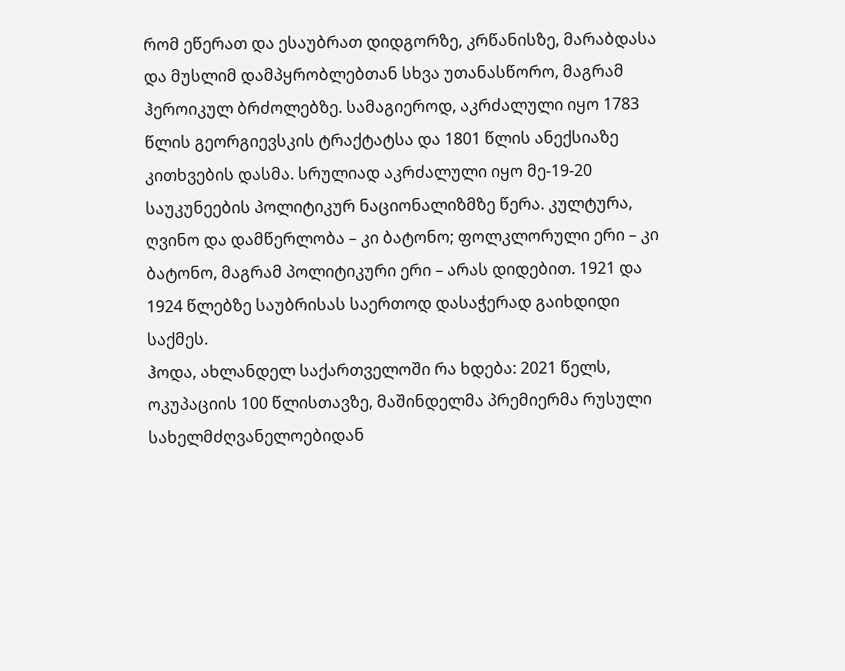რომ ეწერათ და ესაუბრათ დიდგორზე, კრწანისზე, მარაბდასა და მუსლიმ დამპყრობლებთან სხვა უთანასწორო, მაგრამ ჰეროიკულ ბრძოლებზე. სამაგიეროდ, აკრძალული იყო 1783 წლის გეორგიევსკის ტრაქტატსა და 1801 წლის ანექსიაზე კითხვების დასმა. სრულიად აკრძალული იყო მე-19-20 საუკუნეების პოლიტიკურ ნაციონალიზმზე წერა. კულტურა, ღვინო და დამწერლობა – კი ბატონო; ფოლკლორული ერი – კი ბატონო, მაგრამ პოლიტიკური ერი – არას დიდებით. 1921 და 1924 წლებზე საუბრისას საერთოდ დასაჭერად გაიხდიდი საქმეს.
ჰოდა, ახლანდელ საქართველოში რა ხდება: 2021 წელს, ოკუპაციის 100 წლისთავზე, მაშინდელმა პრემიერმა რუსული სახელმძღვანელოებიდან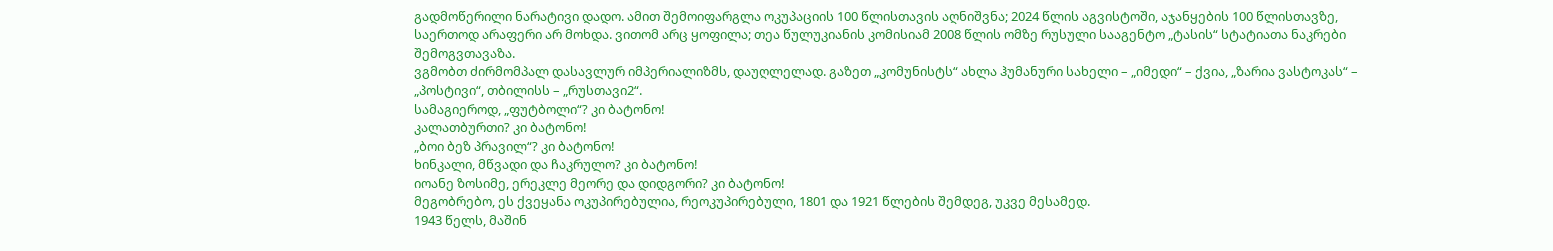გადმოწერილი ნარატივი დადო. ამით შემოიფარგლა ოკუპაციის 100 წლისთავის აღნიშვნა; 2024 წლის აგვისტოში, აჯანყების 100 წლისთავზე, საერთოდ არაფერი არ მოხდა. ვითომ არც ყოფილა; თეა წულუკიანის კომისიამ 2008 წლის ომზე რუსული სააგენტო „ტასის“ სტატიათა ნაკრები შემოგვთავაზა.
ვგმობთ ძირმომპალ დასავლურ იმპერიალიზმს, დაუღლელად. გაზეთ „კომუნისტს“ ახლა ჰუმანური სახელი – „იმედი“ – ქვია, „ზარია ვასტოკას“ – „პოსტივი“, თბილისს – „რუსთავი2“.
სამაგიეროდ, „ფუტბოლი“? კი ბატონო!
კალათბურთი? კი ბატონო!
„ბოი ბეზ პრავილ“? კი ბატონო!
ხინკალი, მწვადი და ჩაკრულო? კი ბატონო!
იოანე ზოსიმე, ერეკლე მეორე და დიდგორი? კი ბატონო!
მეგობრებო, ეს ქვეყანა ოკუპირებულია, რეოკუპირებული, 1801 და 1921 წლების შემდეგ, უკვე მესამედ.
1943 წელს, მაშინ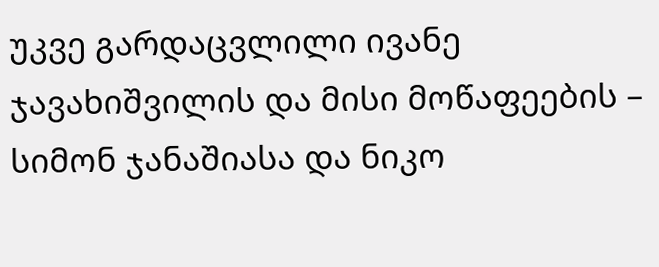უკვე გარდაცვლილი ივანე ჯავახიშვილის და მისი მოწაფეების – სიმონ ჯანაშიასა და ნიკო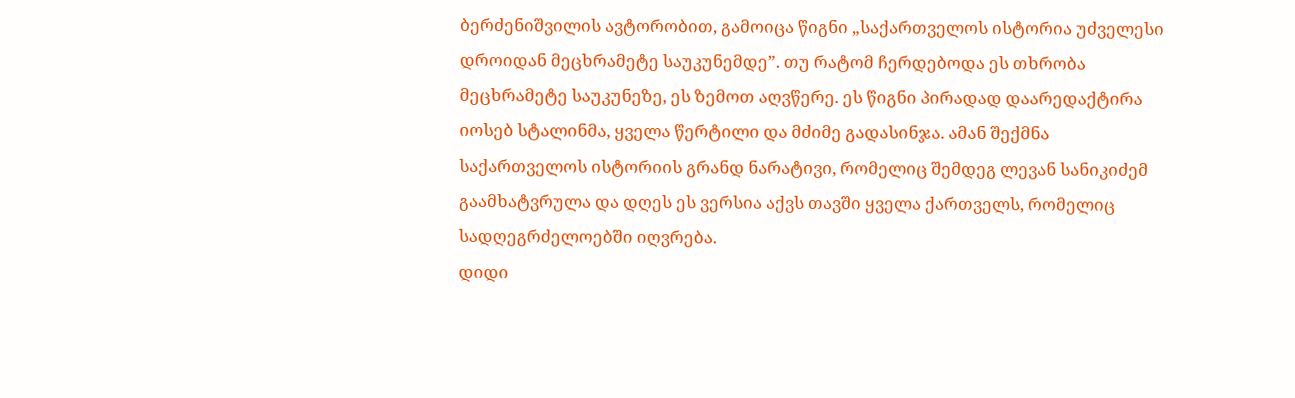ბერძენიშვილის ავტორობით, გამოიცა წიგნი „საქართველოს ისტორია უძველესი დროიდან მეცხრამეტე საუკუნემდე”. თუ რატომ ჩერდებოდა ეს თხრობა მეცხრამეტე საუკუნეზე, ეს ზემოთ აღვწერე. ეს წიგნი პირადად დაარედაქტირა იოსებ სტალინმა, ყველა წერტილი და მძიმე გადასინჯა. ამან შექმნა საქართველოს ისტორიის გრანდ ნარატივი, რომელიც შემდეგ ლევან სანიკიძემ გაამხატვრულა და დღეს ეს ვერსია აქვს თავში ყველა ქართველს, რომელიც სადღეგრძელოებში იღვრება.
დიდი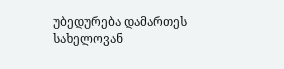უბედურება დამართეს სახელოვან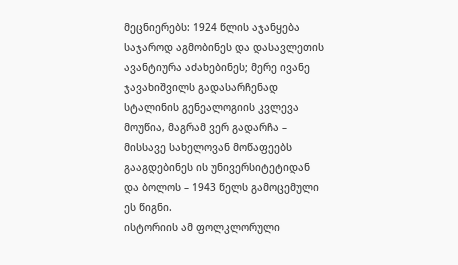მეცნიერებს: 1924 წლის აჯანყება საჯაროდ აგმობინეს და დასავლეთის ავანტიურა აძახებინეს; მერე ივანე ჯავახიშვილს გადასარჩენად სტალინის გენეალოგიის კვლევა მოუწია, მაგრამ ვერ გადარჩა – მისსავე სახელოვან მოწაფეებს გააგდებინეს ის უნივერსიტეტიდან და ბოლოს – 1943 წელს გამოცემული ეს წიგნი.
ისტორიის ამ ფოლკლორული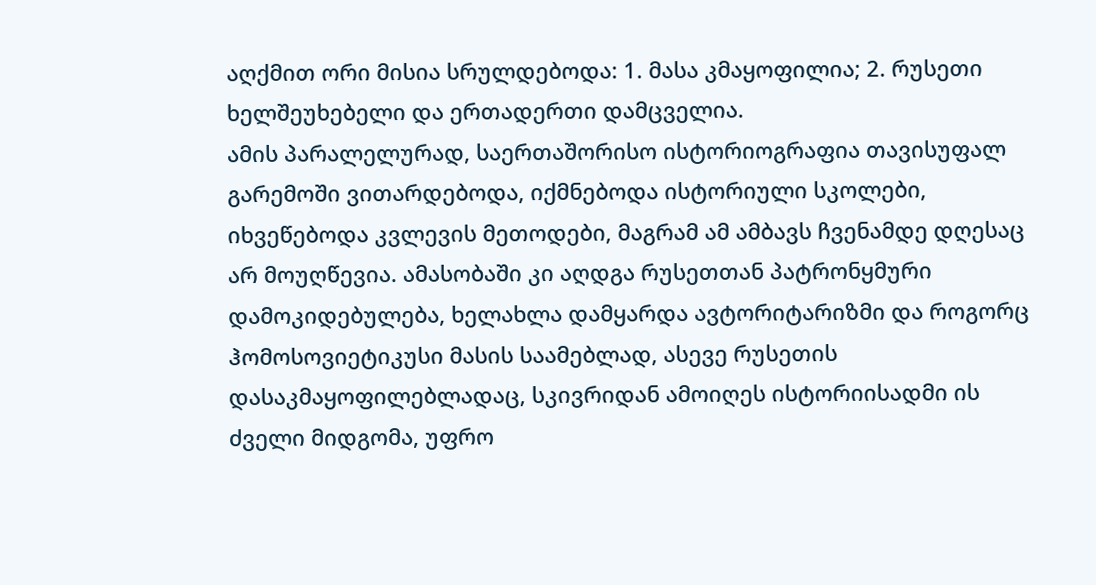აღქმით ორი მისია სრულდებოდა: 1. მასა კმაყოფილია; 2. რუსეთი ხელშეუხებელი და ერთადერთი დამცველია.
ამის პარალელურად, საერთაშორისო ისტორიოგრაფია თავისუფალ გარემოში ვითარდებოდა, იქმნებოდა ისტორიული სკოლები, იხვეწებოდა კვლევის მეთოდები, მაგრამ ამ ამბავს ჩვენამდე დღესაც არ მოუღწევია. ამასობაში კი აღდგა რუსეთთან პატრონყმური დამოკიდებულება, ხელახლა დამყარდა ავტორიტარიზმი და როგორც ჰომოსოვიეტიკუსი მასის საამებლად, ასევე რუსეთის დასაკმაყოფილებლადაც, სკივრიდან ამოიღეს ისტორიისადმი ის ძველი მიდგომა, უფრო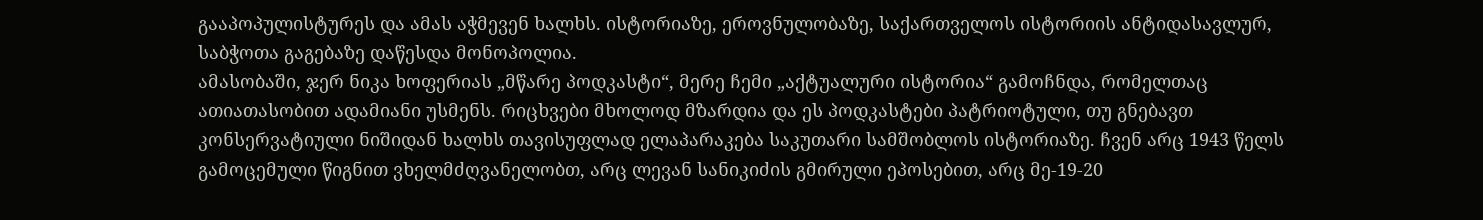გააპოპულისტურეს და ამას აჭმევენ ხალხს. ისტორიაზე, ეროვნულობაზე, საქართველოს ისტორიის ანტიდასავლურ, საბჭოთა გაგებაზე დაწესდა მონოპოლია.
ამასობაში, ჯერ ნიკა ხოფერიას „მწარე პოდკასტი“, მერე ჩემი „აქტუალური ისტორია“ გამოჩნდა, რომელთაც ათიათასობით ადამიანი უსმენს. რიცხვები მხოლოდ მზარდია და ეს პოდკასტები პატრიოტული, თუ გნებავთ კონსერვატიული ნიშიდან ხალხს თავისუფლად ელაპარაკება საკუთარი სამშობლოს ისტორიაზე. ჩვენ არც 1943 წელს გამოცემული წიგნით ვხელმძღვანელობთ, არც ლევან სანიკიძის გმირული ეპოსებით, არც მე-19-20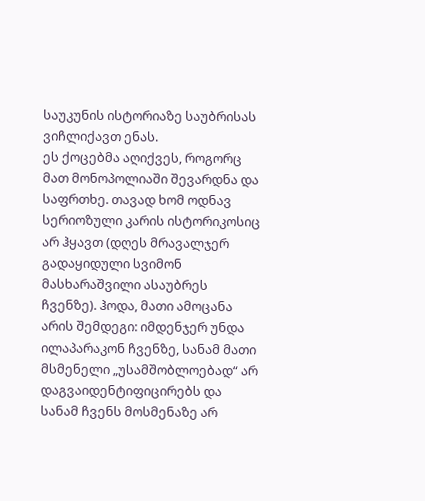საუკუნის ისტორიაზე საუბრისას ვიჩლიქავთ ენას.
ეს ქოცებმა აღიქვეს, როგორც მათ მონოპოლიაში შევარდნა და საფრთხე. თავად ხომ ოდნავ სერიოზული კარის ისტორიკოსიც არ ჰყავთ (დღეს მრავალჯერ გადაყიდული სვიმონ მასხარაშვილი ასაუბრეს ჩვენზე). ჰოდა, მათი ამოცანა არის შემდეგი: იმდენჯერ უნდა ილაპარაკონ ჩვენზე, სანამ მათი მსმენელი „უსამშობლოებად“ არ დაგვაიდენტიფიცირებს და სანამ ჩვენს მოსმენაზე არ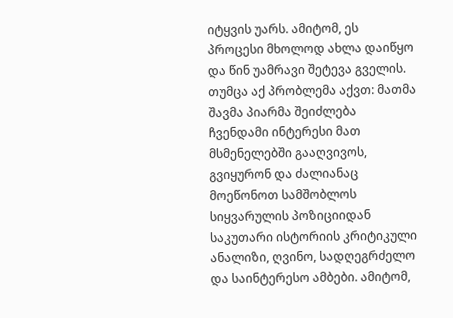იტყვის უარს. ამიტომ, ეს პროცესი მხოლოდ ახლა დაიწყო და წინ უამრავი შეტევა გველის.
თუმცა აქ პრობლემა აქვთ: მათმა შავმა პიარმა შეიძლება ჩვენდამი ინტერესი მათ მსმენელებში გააღვივოს, გვიყურონ და ძალიანაც მოეწონოთ სამშობლოს სიყვარულის პოზიციიდან საკუთარი ისტორიის კრიტიკული ანალიზი, ღვინო, სადღეგრძელო და საინტერესო ამბები. ამიტომ,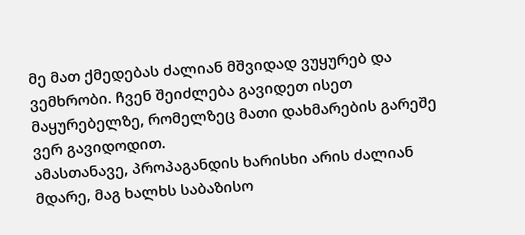მე მათ ქმედებას ძალიან მშვიდად ვუყურებ და ვემხრობი. ჩვენ შეიძლება გავიდეთ ისეთ მაყურებელზე, რომელზეც მათი დახმარების გარეშე ვერ გავიდოდით.
ამასთანავე, პროპაგანდის ხარისხი არის ძალიან მდარე, მაგ ხალხს საბაზისო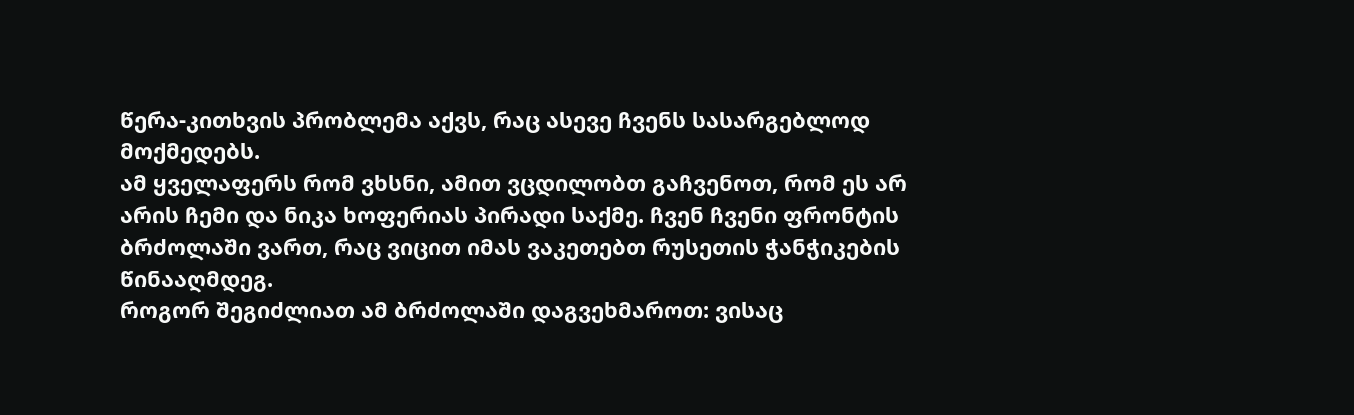წერა-კითხვის პრობლემა აქვს, რაც ასევე ჩვენს სასარგებლოდ მოქმედებს.
ამ ყველაფერს რომ ვხსნი, ამით ვცდილობთ გაჩვენოთ, რომ ეს არ არის ჩემი და ნიკა ხოფერიას პირადი საქმე. ჩვენ ჩვენი ფრონტის ბრძოლაში ვართ, რაც ვიცით იმას ვაკეთებთ რუსეთის ჭანჭიკების წინააღმდეგ.
როგორ შეგიძლიათ ამ ბრძოლაში დაგვეხმაროთ: ვისაც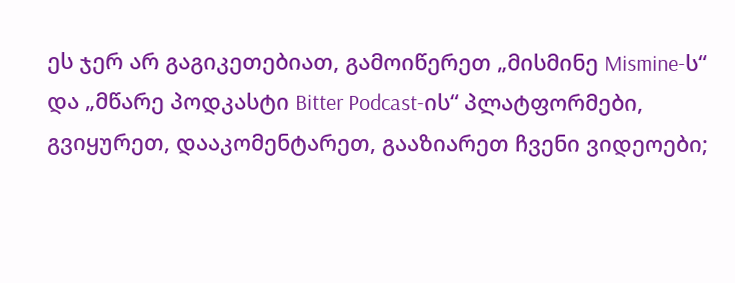ეს ჯერ არ გაგიკეთებიათ, გამოიწერეთ „მისმინე Mismine-ს“ და „მწარე პოდკასტი Bitter Podcast-ის“ პლატფორმები, გვიყურეთ, დააკომენტარეთ, გააზიარეთ ჩვენი ვიდეოები;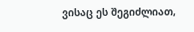ვისაც ეს შეგიძლიათ,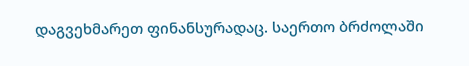დაგვეხმარეთ ფინანსურადაც. საერთო ბრძოლაში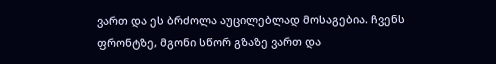ვართ და ეს ბრძოლა აუცილებლად მოსაგებია. ჩვენს ფრონტზე, მგონი სწორ გზაზე ვართ და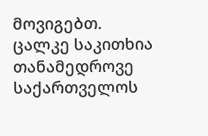მოვიგებთ.
ცალკე საკითხია თანამედროვე საქართველოს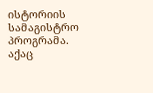ისტორიის სამაგისტრო პროგრამა. აქაც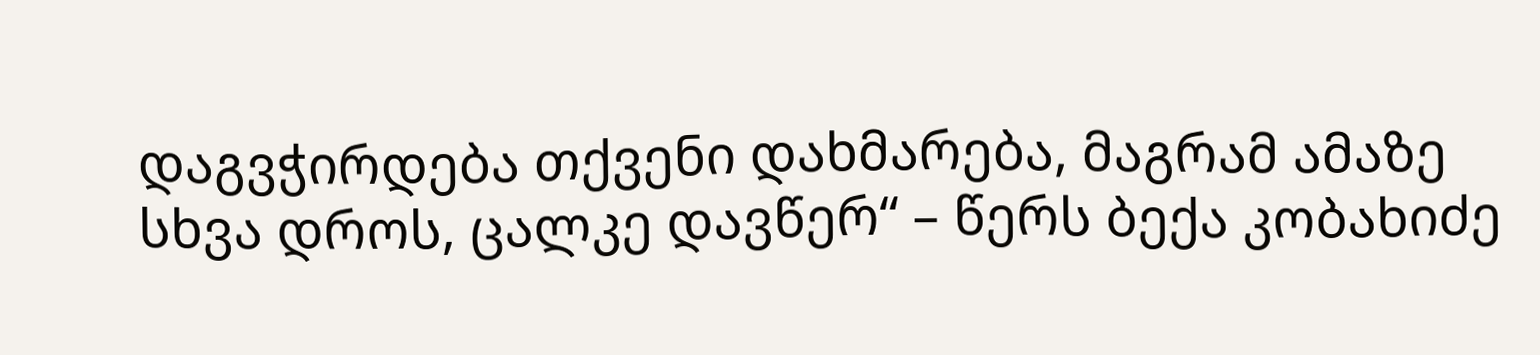დაგვჭირდება თქვენი დახმარება, მაგრამ ამაზე სხვა დროს, ცალკე დავწერ“ – წერს ბექა კობახიძე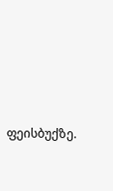ფეისბუქზე.